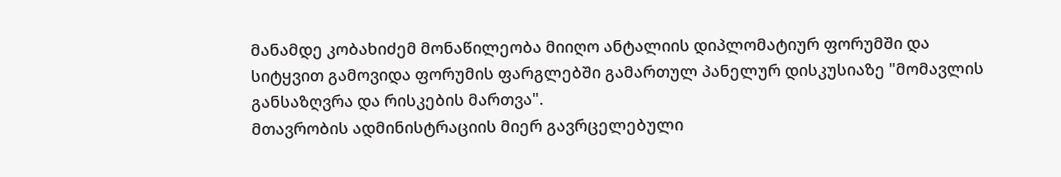მანამდე კობახიძემ მონაწილეობა მიიღო ანტალიის დიპლომატიურ ფორუმში და სიტყვით გამოვიდა ფორუმის ფარგლებში გამართულ პანელურ დისკუსიაზე "მომავლის განსაზღვრა და რისკების მართვა".
მთავრობის ადმინისტრაციის მიერ გავრცელებული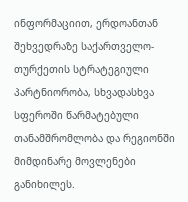ინფორმაციით, ერდოანთან შეხვედრაზე საქართველო-თურქეთის სტრატეგიული პარტნიორობა, სხვადასხვა სფეროში წარმატებული თანამშრომლობა და რეგიონში მიმდინარე მოვლენები განიხილეს.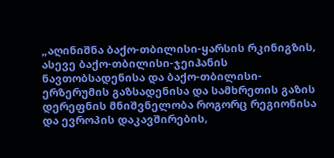„აღინიშნა ბაქო-თბილისი-ყარსის რკინიგზის, ასევე ბაქო-თბილისი-ჯეიჰანის ნავთობსადენისა და ბაქო-თბილისი-ერზერუმის გაზსადენისა და სამხრეთის გაზის დერეფნის მნიშვნელობა როგორც რეგიონისა და ევროპის დაკავშირების,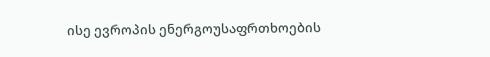ისე ევროპის ენერგოუსაფრთხოების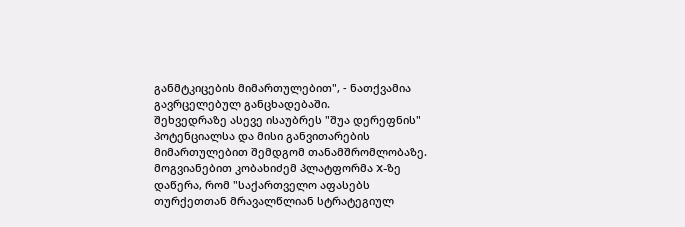განმტკიცების მიმართულებით", - ნათქვამია გავრცელებულ განცხადებაში.
შეხვედრაზე ასევე ისაუბრეს "შუა დერეფნის" პოტენციალსა და მისი განვითარების მიმართულებით შემდგომ თანამშრომლობაზე.
მოგვიანებით კობახიძემ პლატფორმა X-ზე დაწერა, რომ "საქართველო აფასებს თურქეთთან მრავალწლიან სტრატეგიულ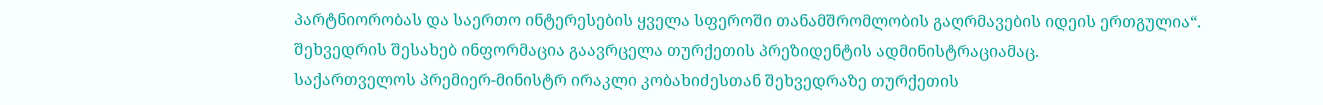პარტნიორობას და საერთო ინტერესების ყველა სფეროში თანამშრომლობის გაღრმავების იდეის ერთგულია“.
შეხვედრის შესახებ ინფორმაცია გაავრცელა თურქეთის პრეზიდენტის ადმინისტრაციამაც.
საქართველოს პრემიერ-მინისტრ ირაკლი კობახიძესთან შეხვედრაზე თურქეთის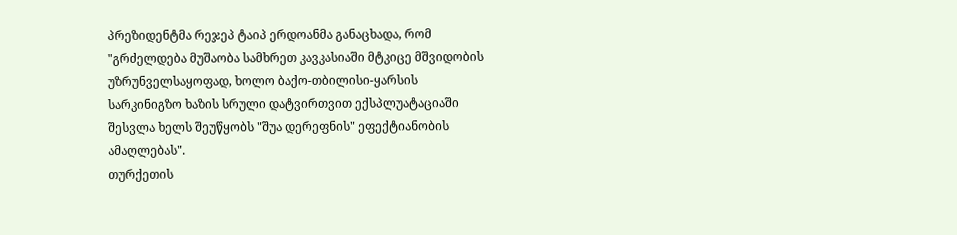პრეზიდენტმა რეჯეპ ტაიპ ერდოანმა განაცხადა, რომ "გრძელდება მუშაობა სამხრეთ კავკასიაში მტკიცე მშვიდობის უზრუნველსაყოფად, ხოლო ბაქო-თბილისი-ყარსის სარკინიგზო ხაზის სრული დატვირთვით ექსპლუატაციაში შესვლა ხელს შეუწყობს "შუა დერეფნის" ეფექტიანობის ამაღლებას".
თურქეთის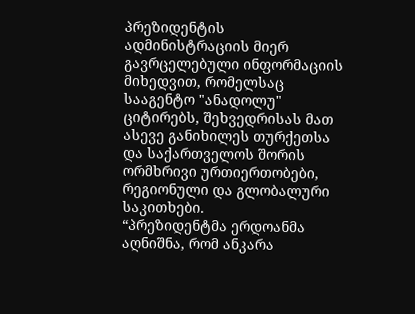პრეზიდენტის ადმინისტრაციის მიერ გავრცელებული ინფორმაციის მიხედვით, რომელსაც სააგენტო "ანადოლუ" ციტირებს, შეხვედრისას მათ ასევე განიხილეს თურქეთსა და საქართველოს შორის ორმხრივი ურთიერთობები, რეგიონული და გლობალური საკითხები.
“პრეზიდენტმა ერდოანმა აღნიშნა, რომ ანკარა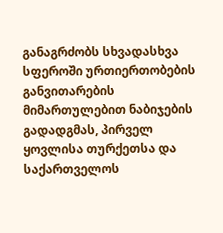განაგრძობს სხვადასხვა სფეროში ურთიერთობების განვითარების მიმართულებით ნაბიჯების გადადგმას, პირველ ყოვლისა თურქეთსა და საქართველოს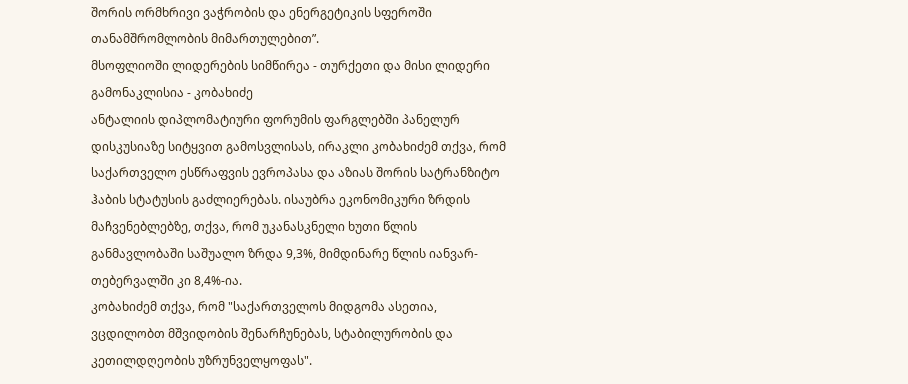შორის ორმხრივი ვაჭრობის და ენერგეტიკის სფეროში თანამშრომლობის მიმართულებით”.
მსოფლიოში ლიდერების სიმწირეა - თურქეთი და მისი ლიდერი გამონაკლისია - კობახიძე
ანტალიის დიპლომატიური ფორუმის ფარგლებში პანელურ დისკუსიაზე სიტყვით გამოსვლისას, ირაკლი კობახიძემ თქვა, რომ საქართველო ესწრაფვის ევროპასა და აზიას შორის სატრანზიტო ჰაბის სტატუსის გაძლიერებას. ისაუბრა ეკონომიკური ზრდის მაჩვენებლებზე, თქვა, რომ უკანასკნელი ხუთი წლის განმავლობაში საშუალო ზრდა 9,3%, მიმდინარე წლის იანვარ-თებერვალში კი 8,4%-ია.
კობახიძემ თქვა, რომ "საქართველოს მიდგომა ასეთია, ვცდილობთ მშვიდობის შენარჩუნებას, სტაბილურობის და კეთილდღეობის უზრუნველყოფას".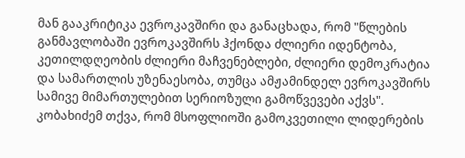მან გააკრიტიკა ევროკავშირი და განაცხადა, რომ "წლების განმავლობაში ევროკავშირს ჰქონდა ძლიერი იდენტობა, კეთილდღეობის ძლიერი მაჩვენებლები, ძლიერი დემოკრატია და სამართლის უზენაესობა, თუმცა ამჟამინდელ ევროკავშირს სამივე მიმართულებით სერიოზული გამოწვევები აქვს".
კობახიძემ თქვა, რომ მსოფლიოში გამოკვეთილი ლიდერების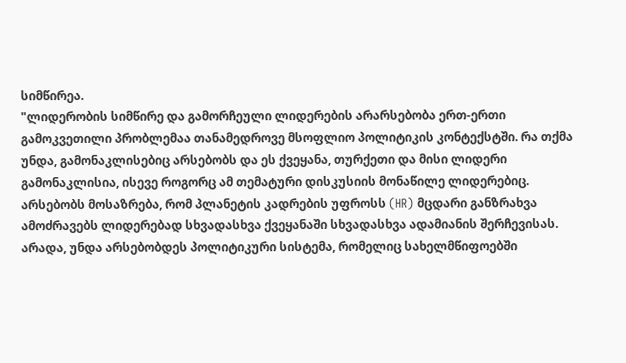სიმწირეა.
"ლიდერობის სიმწირე და გამორჩეული ლიდერების არარსებობა ერთ-ერთი გამოკვეთილი პრობლემაა თანამედროვე მსოფლიო პოლიტიკის კონტექსტში. რა თქმა უნდა, გამონაკლისებიც არსებობს და ეს ქვეყანა, თურქეთი და მისი ლიდერი გამონაკლისია, ისევე როგორც ამ თემატური დისკუსიის მონაწილე ლიდერებიც.
არსებობს მოსაზრება, რომ პლანეტის კადრების უფროსს (HR) მცდარი განზრახვა ამოძრავებს ლიდერებად სხვადასხვა ქვეყანაში სხვადასხვა ადამიანის შერჩევისას. არადა, უნდა არსებობდეს პოლიტიკური სისტემა, რომელიც სახელმწიფოებში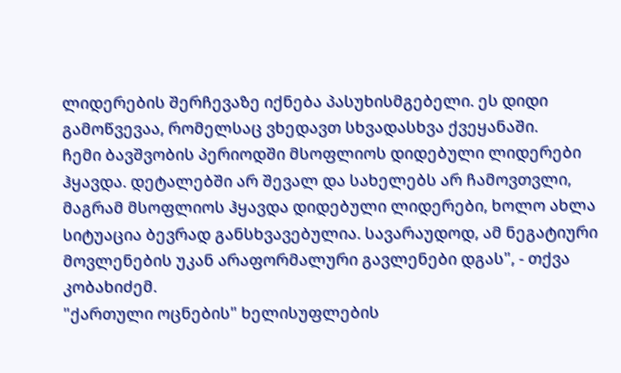ლიდერების შერჩევაზე იქნება პასუხისმგებელი. ეს დიდი გამოწვევაა, რომელსაც ვხედავთ სხვადასხვა ქვეყანაში.
ჩემი ბავშვობის პერიოდში მსოფლიოს დიდებული ლიდერები ჰყავდა. დეტალებში არ შევალ და სახელებს არ ჩამოვთვლი, მაგრამ მსოფლიოს ჰყავდა დიდებული ლიდერები, ხოლო ახლა სიტუაცია ბევრად განსხვავებულია. სავარაუდოდ, ამ ნეგატიური მოვლენების უკან არაფორმალური გავლენები დგას", - თქვა კობახიძემ.
"ქართული ოცნების" ხელისუფლების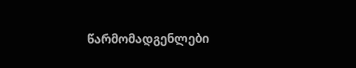წარმომადგენლები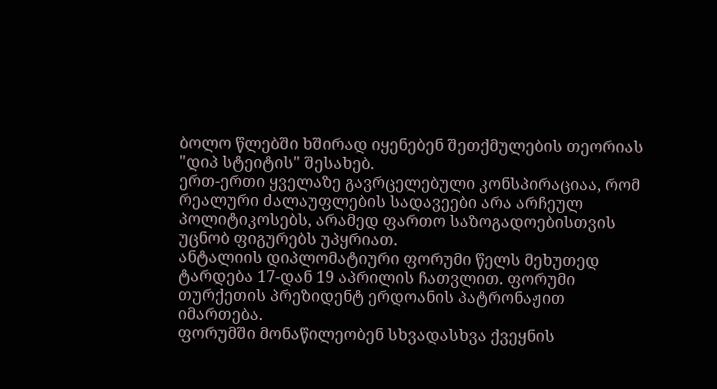ბოლო წლებში ხშირად იყენებენ შეთქმულების თეორიას "დიპ სტეიტის" შესახებ.
ერთ-ერთი ყველაზე გავრცელებული კონსპირაციაა, რომ რეალური ძალაუფლების სადავეები არა არჩეულ პოლიტიკოსებს, არამედ ფართო საზოგადოებისთვის უცნობ ფიგურებს უპყრიათ.
ანტალიის დიპლომატიური ფორუმი წელს მეხუთედ ტარდება 17-დან 19 აპრილის ჩათვლით. ფორუმი თურქეთის პრეზიდენტ ერდოანის პატრონაჟით იმართება.
ფორუმში მონაწილეობენ სხვადასხვა ქვეყნის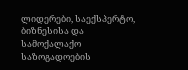ლიდერები, საექსპერტო, ბიზნესისა და სამოქალაქო საზოგადოების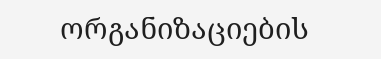ორგანიზაციების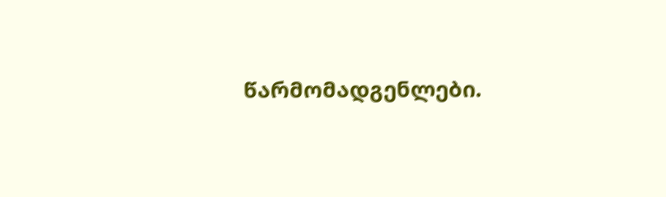წარმომადგენლები.